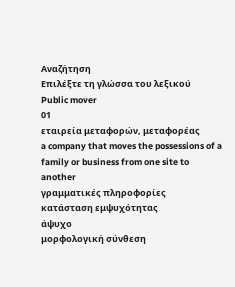Αναζήτηση
Επιλέξτε τη γλώσσα του λεξικού
Public mover
01
εταιρεία μεταφορών, μεταφορέας
a company that moves the possessions of a family or business from one site to another
γραμματικές πληροφορίες
κατάσταση εμψυχότητας
άψυχο
μορφολογική σύνθεση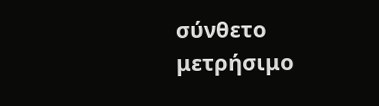σύνθετο
μετρήσιμο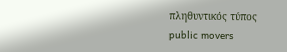πληθυντικός τύπος
public movers